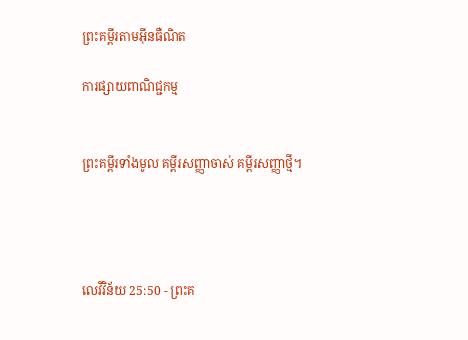ព្រះគម្ពីរតាមអ៊ីនធឺណិត

ការផ្សាយពាណិជ្ជកម្ម


ព្រះគម្ពីរទាំងមូល គម្ពីរសញ្ញាចាស់ គម្ពីរសញ្ញាថ្មី។




លេវី‌វិន័យ 25:50 - ព្រះគ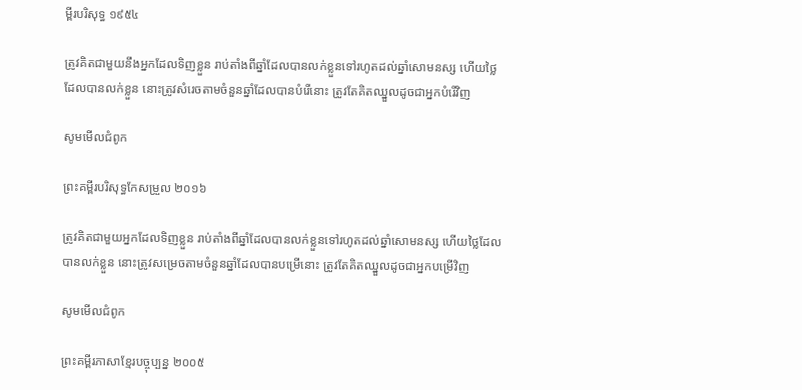ម្ពីរបរិសុទ្ធ ១៩៥៤

ត្រូវគិតជាមួយនឹងអ្នកដែលទិញខ្លួន រាប់តាំងពីឆ្នាំដែលបានលក់ខ្លួនទៅរហូតដល់ឆ្នាំសោមនស្ស ហើយថ្លៃដែលបានលក់ខ្លួន នោះត្រូវសំរេចតាមចំនួនឆ្នាំដែលបានបំរើនោះ ត្រូវតែគិតឈ្នួលដូចជាអ្នកបំរើវិញ

សូមមើលជំពូក

ព្រះគម្ពីរបរិសុទ្ធកែសម្រួល ២០១៦

ត្រូវគិតជាមួយអ្នកដែលទិញខ្លួន រាប់តាំងពីឆ្នាំដែលបានលក់ខ្លួនទៅរហូតដល់ឆ្នាំសោមនស្ស ហើយថ្លៃដែលបានលក់ខ្លួន នោះត្រូវសម្រេចតាមចំនួនឆ្នាំដែលបានបម្រើនោះ ត្រូវតែគិតឈ្នួលដូចជាអ្នកបម្រើវិញ

សូមមើលជំពូក

ព្រះគម្ពីរភាសាខ្មែរបច្ចុប្បន្ន ២០០៥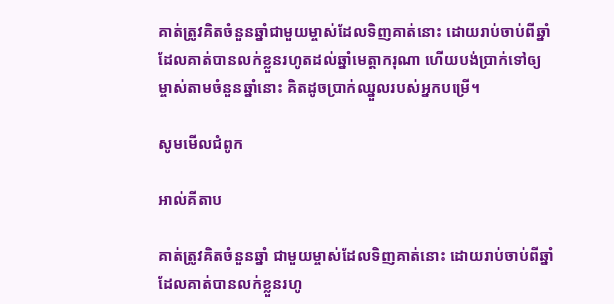គាត់ត្រូវគិតចំនួនឆ្នាំជាមួយម្ចាស់ដែលទិញគាត់នោះ ដោយរាប់ចាប់ពីឆ្នាំដែលគាត់បានលក់ខ្លួនរហូតដល់ឆ្នាំមេត្តាករុណា ហើយបង់ប្រាក់ទៅឲ្យម្ចាស់តាមចំនួនឆ្នាំនោះ គិតដូចប្រាក់ឈ្នួលរបស់អ្នកបម្រើ។

សូមមើលជំពូក

អាល់គីតាប

គាត់ត្រូវគិតចំនួនឆ្នាំ ជាមួយម្ចាស់ដែលទិញគាត់នោះ ដោយរាប់ចាប់ពីឆ្នាំដែលគាត់បានលក់ខ្លួនរហូ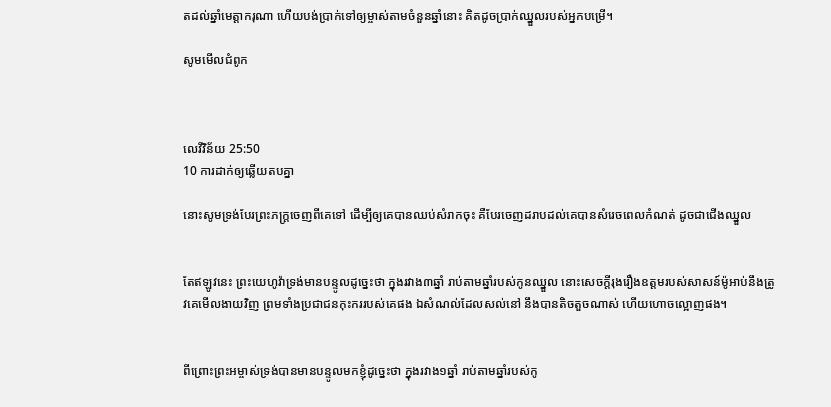តដល់ឆ្នាំមេត្តា‌ករុណា ហើយបង់ប្រាក់ទៅឲ្យម្ចាស់តាមចំនួនឆ្នាំនោះ គិតដូចប្រាក់ឈ្នួលរបស់អ្នកបម្រើ។

សូមមើលជំពូក



លេវី‌វិន័យ 25:50
10 ការដាក់ឲ្យឆ្លើយតបគ្នា

នោះសូមទ្រង់បែរព្រះ‌ភក្ត្រចេញពីគេទៅ ដើម្បីឲ្យគេបានឈប់សំរាកចុះ គឺបែរចេញដរាបដល់គេបានសំរេចពេលកំណត់ ដូចជាជើងឈ្នួល


តែឥឡូវនេះ ព្រះ‌យេហូវ៉ាទ្រង់មានបន្ទូលដូច្នេះថា ក្នុងរវាង៣ឆ្នាំ រាប់តាមឆ្នាំរបស់កូនឈ្នួល នោះសេចក្ដីរុងរឿងឧត្តមរបស់សាសន៍ម៉ូអាប់នឹងត្រូវគេមើល‌ងាយវិញ ព្រមទាំងប្រជា‌ជនកុះ‌កររបស់គេផង ឯសំណល់ដែលសល់នៅ នឹងបានតិច‌តួចណាស់ ហើយហោច‌ល្អោញផង។


ពីព្រោះព្រះ‌អម្ចាស់ទ្រង់បានមានបន្ទូលមកខ្ញុំដូច្នេះថា ក្នុងរវាង១ឆ្នាំ រាប់តាមឆ្នាំរបស់កូ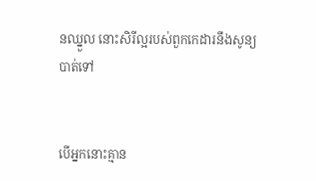នឈ្នួល នោះសិរី‌ល្អរបស់ពួកកេដារនឹងសូន្យបាត់ទៅ


បើអ្នកនោះគ្មាន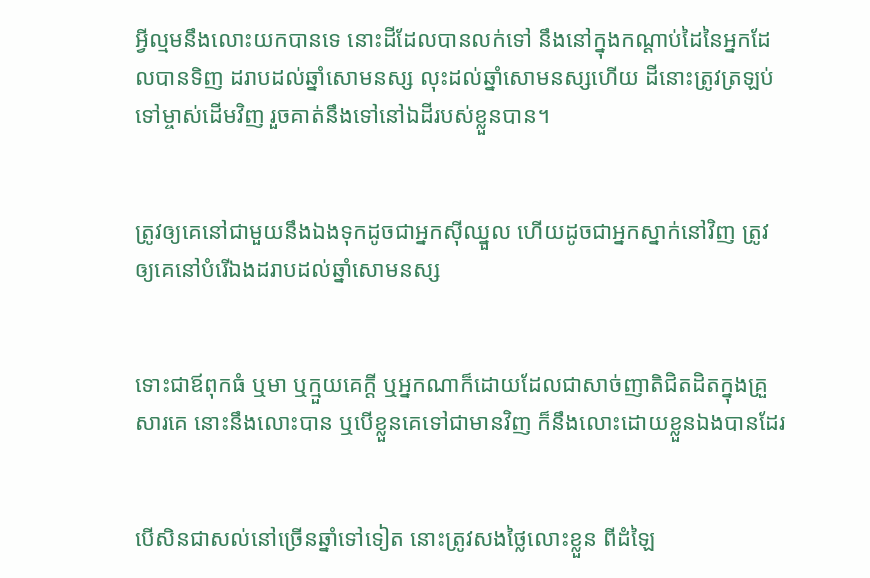អ្វីល្មមនឹងលោះយកបានទេ នោះដីដែលបានលក់ទៅ នឹងនៅក្នុងកណ្តាប់ដៃនៃអ្នកដែលបានទិញ ដរាបដល់ឆ្នាំសោមនស្ស លុះដល់ឆ្នាំសោមនស្សហើយ ដីនោះត្រូវត្រឡប់ទៅម្ចាស់ដើមវិញ រួចគាត់នឹងទៅនៅឯដីរបស់ខ្លួនបាន។


ត្រូវឲ្យគេនៅជាមួយនឹងឯងទុកដូចជាអ្នកស៊ីឈ្នួល ហើយដូចជាអ្នកស្នាក់នៅវិញ ត្រូវឲ្យគេនៅបំរើឯងដរាបដល់ឆ្នាំសោមនស្ស


ទោះជាឪពុកធំ ឬមា ឬក្មួយគេក្តី ឬអ្នកណាក៏ដោយដែលជាសាច់‌ញាតិជិត‌ដិតក្នុងគ្រួសារគេ នោះនឹងលោះបាន ឬបើខ្លួនគេទៅជាមានវិញ ក៏នឹងលោះដោយខ្លួនឯងបានដែរ


បើសិនជាសល់នៅច្រើនឆ្នាំទៅទៀត នោះត្រូវសងថ្លៃលោះខ្លួន ពីដំឡៃ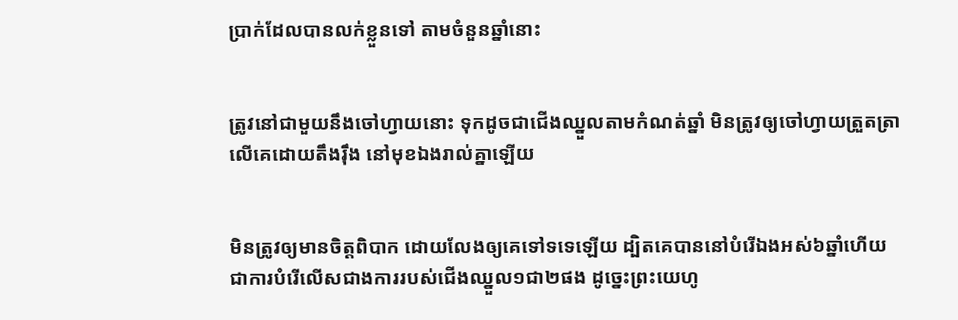ប្រាក់ដែលបានលក់ខ្លួនទៅ តាមចំនួនឆ្នាំនោះ


ត្រូវនៅជាមួយនឹងចៅហ្វាយនោះ ទុកដូចជាជើងឈ្នួលតាមកំណត់ឆ្នាំ មិនត្រូវឲ្យចៅហ្វាយត្រួត‌ត្រាលើគេដោយតឹង‌រ៉ឹង នៅមុខឯងរាល់គ្នាឡើយ


មិនត្រូវឲ្យមានចិត្តពិបាក ដោយលែងឲ្យគេទៅទទេឡើយ ដ្បិតគេបាននៅបំរើឯងអស់៦ឆ្នាំហើយ ជាការបំរើលើសជាងការរបស់ជើងឈ្នួល១ជា២ផង ដូច្នេះព្រះ‌យេហូ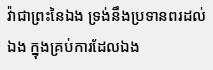វ៉ាជាព្រះនៃឯង ទ្រង់នឹងប្រទានពរដល់ឯង ក្នុងគ្រប់ការដែលឯង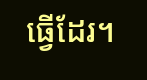ធ្វើដែរ។